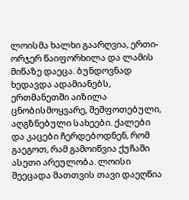ლოისმა ხალხი გაარღვია, ერთი-ორჯერ წაიფორხილა და ლამის მიწაზე დაეცა. ბუნდოვნად ხედავდა ადამიანებს, ერთმანეთში აიზილა ცნობისმოყვარე, შეშფოთებული, აღგზნებული სახეები. ქალები და კაცები ჩერდებოდნენ, რომ გაეგოთ, რამ გამოიწვია ქუჩაში ასეთი არეულობა. ლოისი შეეცადა მათთვის თავი დაეღწია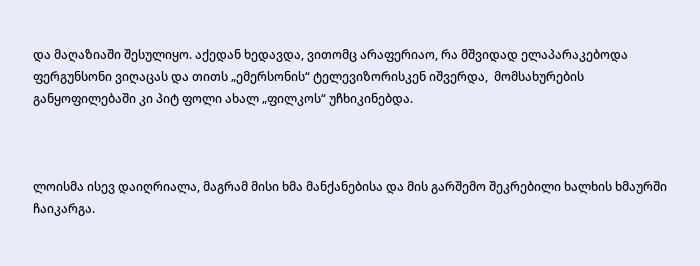და მაღაზიაში შესულიყო. აქედან ხედავდა, ვითომც არაფერიაო, რა მშვიდად ელაპარაკებოდა ფერგუნსონი ვიღაცას და თითს „ემერსონის“ ტელევიზორისკენ იშვერდა,  მომსახურების განყოფილებაში კი პიტ ფოლი ახალ „ფილკოს“ უჩხიკინებდა.



ლოისმა ისევ დაიღრიალა, მაგრამ მისი ხმა მანქანებისა და მის გარშემო შეკრებილი ხალხის ხმაურში ჩაიკარგა.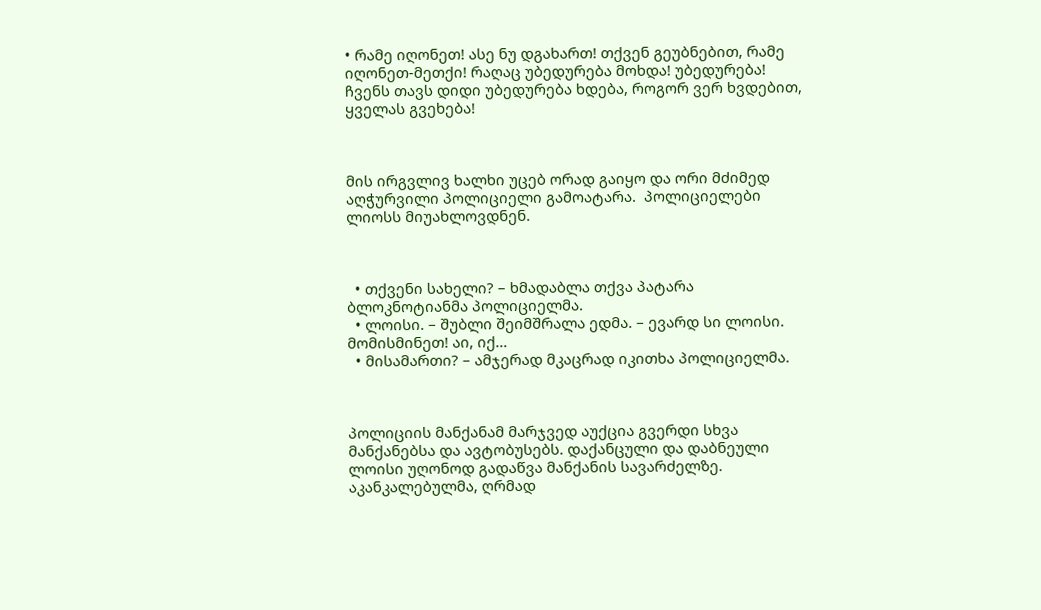• რამე იღონეთ! ასე ნუ დგახართ! თქვენ გეუბნებით, რამე იღონეთ-მეთქი! რაღაც უბედურება მოხდა! უბედურება! ჩვენს თავს დიდი უბედურება ხდება, როგორ ვერ ხვდებით, ყველას გვეხება!



მის ირგვლივ ხალხი უცებ ორად გაიყო და ორი მძიმედ აღჭურვილი პოლიციელი გამოატარა.  პოლიციელები ლიოსს მიუახლოვდნენ.



  • თქვენი სახელი? – ხმადაბლა თქვა პატარა ბლოკნოტიანმა პოლიციელმა.
  • ლოისი. – შუბლი შეიმშრალა ედმა. – ევარდ სი ლოისი. მომისმინეთ! აი, იქ…
  • მისამართი? – ამჯერად მკაცრად იკითხა პოლიციელმა.



პოლიციის მანქანამ მარჯვედ აუქცია გვერდი სხვა მანქანებსა და ავტობუსებს. დაქანცული და დაბნეული ლოისი უღონოდ გადაწვა მანქანის სავარძელზე. აკანკალებულმა, ღრმად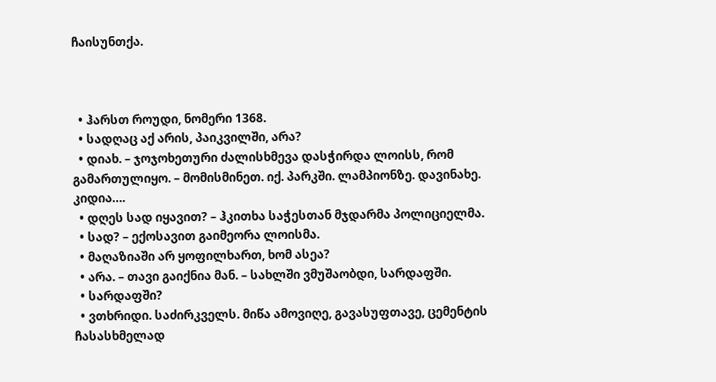ჩაისუნთქა.



  • ჰარსთ როუდი, ნომერი 1368.
  • სადღაც აქ არის, პაიკვილში, არა?
  • დიახ. – ჯოჯოხეთური ძალისხმევა დასჭირდა ლოისს, რომ გამართულიყო. – მომისმინეთ. იქ. პარკში. ლამპიონზე. დავინახე. კიდია….
  • დღეს სად იყავით? – ჰკითხა საჭესთან მჯდარმა პოლიციელმა.
  • სად? – ექოსავით გაიმეორა ლოისმა.
  • მაღაზიაში არ ყოფილხართ, ხომ ასეა?
  • არა. – თავი გაიქნია მან. – სახლში ვმუშაობდი, სარდაფში.
  • სარდაფში?
  • ვთხრიდი. საძირკველს. მიწა ამოვიღე, გავასუფთავე, ცემენტის ჩასასხმელად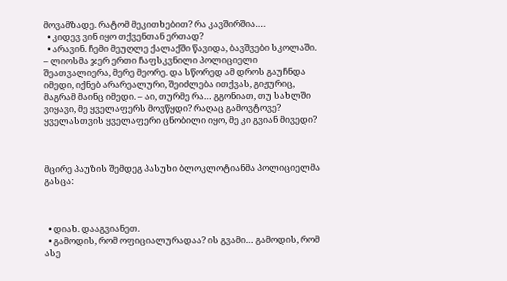მოვამზადე. რატომ მეკითხებით? რა კავშირშია….
  • კიდევ ვინ იყო თქვენთან ერთად?
  • არავინ. ჩემი მეუღლე ქალაქში წავიდა, ბავშვები სკოლაში. – ლიოსმა ჯერ ერთი ჩაფსკვნილი პოლიციელი შეათვალიერა, მერე მეორე. და სწორედ ამ დროს გაუჩნდა იმედი, იქნებ არარეალური, შეიძლება ითქვას, გიჟურიც, მაგრამ მაინც იმედი. – აი, თურმე რა… გგონიათ, თუ სახლში ვიყავი, მე ყველაფერს მოვწყდი? რაღაც გამოვტოვე? ყველასთვის ყველაფერი ცნობილი იყო, მე კი გვიან მივედი?



მცირე პაუზის შემდეგ პასუხი ბლოკლოტიანმა პოლიციელმა გასცა:



  • დიახ. დააგვიანეთ.
  • გამოდის, რომ ოფიციალურადაა? ის გვამი… გამოდის, რომ ასე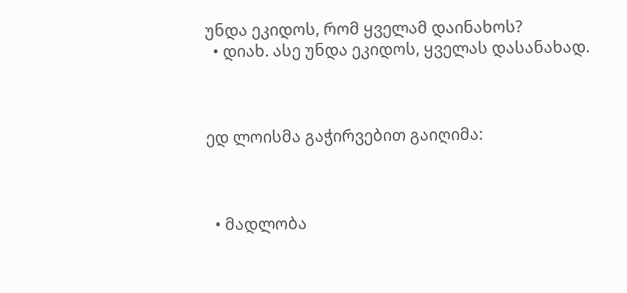უნდა ეკიდოს, რომ ყველამ დაინახოს?
  • დიახ. ასე უნდა ეკიდოს, ყველას დასანახად.



ედ ლოისმა გაჭირვებით გაიღიმა:



  • მადლობა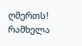ღმერთს! რამხელა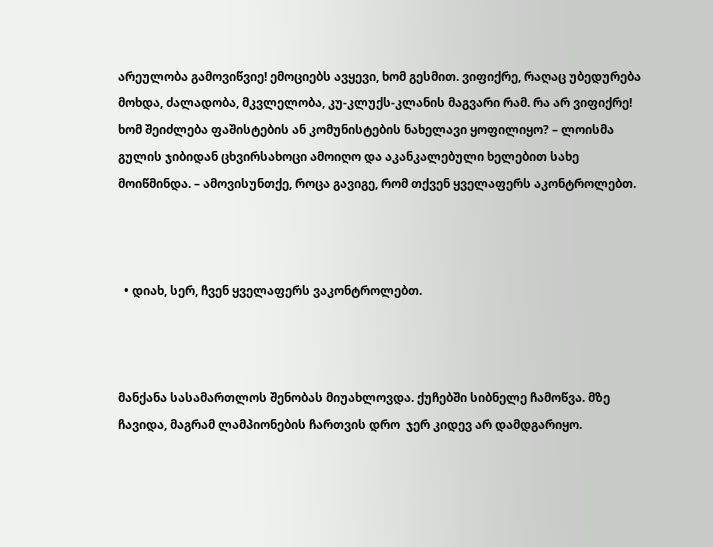არეულობა გამოვიწვიე! ემოციებს ავყევი, ხომ გესმით. ვიფიქრე, რაღაც უბედურება მოხდა, ძალადობა, მკვლელობა, კუ-კლუქს-კლანის მაგვარი რამ. რა არ ვიფიქრე! ხომ შეიძლება ფაშისტების ან კომუნისტების ნახელავი ყოფილიყო? – ლოისმა გულის ჯიბიდან ცხვირსახოცი ამოიღო და აკანკალებული ხელებით სახე მოიწმინდა. – ამოვისუნთქე, როცა გავიგე, რომ თქვენ ყველაფერს აკონტროლებთ.



  • დიახ, სერ, ჩვენ ყველაფერს ვაკონტროლებთ.



მანქანა სასამართლოს შენობას მიუახლოვდა. ქუჩებში სიბნელე ჩამოწვა. მზე ჩავიდა, მაგრამ ლამპიონების ჩართვის დრო  ჯერ კიდევ არ დამდგარიყო.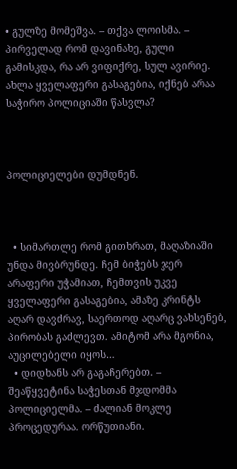• გულზე მომეშვა. – თქვა ლოისმა. – პირველად რომ დავინახე, გული გამისკდა, რა არ ვიფიქრე, სულ ავირიე. ახლა ყველაფერი გასაგებია, იქნებ არაა საჭირო პოლიციაში წასვლა?



პოლიციელები დუმდნენ.



  • სიმართლე რომ გითხრათ, მაღაზიაში უნდა მივბრუნდე. ჩემ ბიჭებს ჯერ არაფერი უჭამიათ, ჩემთვის უკვე ყველაფერი გასაგებია, ამაზე კრინტს აღარ დავძრავ, საერთოდ აღარც ვახსენებ, პირობას გაძლევთ. ამიტომ არა მგონია, აუცილებელი იყოს…
  • დიდხანს არ გაგაჩერებთ. – შეაწყვეტინა საჭესთან მჯდომმა პოლიციელმა. – ძალიან მოკლე პროცედურაა. ორწუთიანი.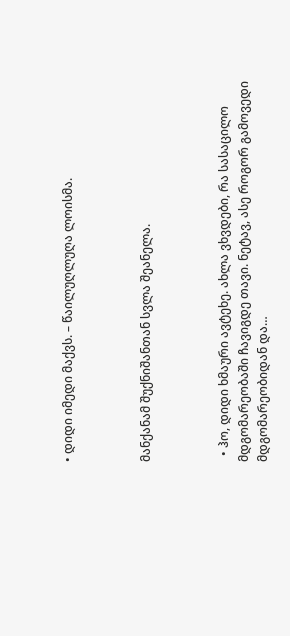• დიდი იმედი მაქვს. – წაილუღლუღა ლოისმა.



მანქანამ შუქნიშანთან სვლა შეანელა.



  • ჰო, დიდი ხმაური ავტეხე. ახლა ვხვდები, რა სასაცილო მდგომარეობაში ჩავიგდე თავი. ნეტავ, ასე როგორ გამოვედი მდგომარეობიდან და…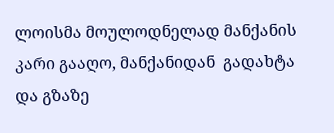ლოისმა მოულოდნელად მანქანის კარი გააღო, მანქანიდან  გადახტა და გზაზე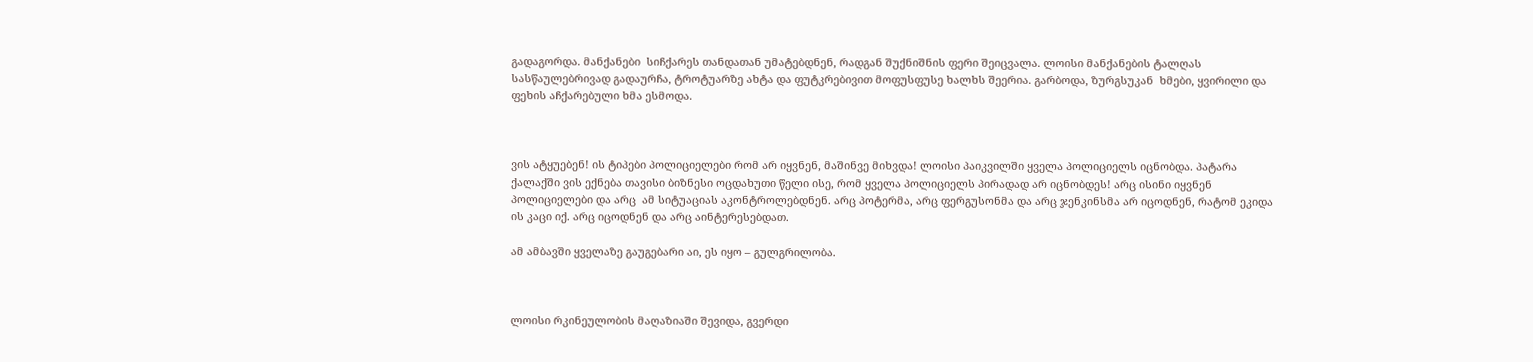გადაგორდა. მანქანები  სიჩქარეს თანდათან უმატებდნენ, რადგან შუქნიშნის ფერი შეიცვალა. ლოისი მანქანების ტალღას სასწაულებრივად გადაურჩა, ტროტუარზე ახტა და ფუტკრებივით მოფუსფუსე ხალხს შეერია. გარბოდა, ზურგსუკან  ხმები, ყვირილი და ფეხის აჩქარებული ხმა ესმოდა.



ვის ატყუებენ! ის ტიპები პოლიციელები რომ არ იყვნენ, მაშინვე მიხვდა! ლოისი პაიკვილში ყველა პოლიციელს იცნობდა. პატარა ქალაქში ვის ექნება თავისი ბიზნესი ოცდახუთი წელი ისე, რომ ყველა პოლიციელს პირადად არ იცნობდეს! არც ისინი იყვნენ პოლიციელები და არც  ამ სიტუაციას აკონტროლებდნენ. არც პოტერმა, არც ფერგუსონმა და არც ჯენკინსმა არ იცოდნენ, რატომ ეკიდა ის კაცი იქ. არც იცოდნენ და არც აინტერესებდათ.

ამ ამბავში ყველაზე გაუგებარი აი, ეს იყო – გულგრილობა.



ლოისი რკინეულობის მაღაზიაში შევიდა, გვერდი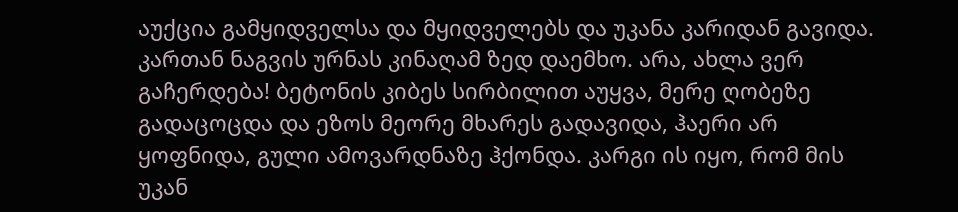აუქცია გამყიდველსა და მყიდველებს და უკანა კარიდან გავიდა. კართან ნაგვის ურნას კინაღამ ზედ დაემხო. არა, ახლა ვერ გაჩერდება! ბეტონის კიბეს სირბილით აუყვა, მერე ღობეზე გადაცოცდა და ეზოს მეორე მხარეს გადავიდა, ჰაერი არ ყოფნიდა, გული ამოვარდნაზე ჰქონდა. კარგი ის იყო, რომ მის უკან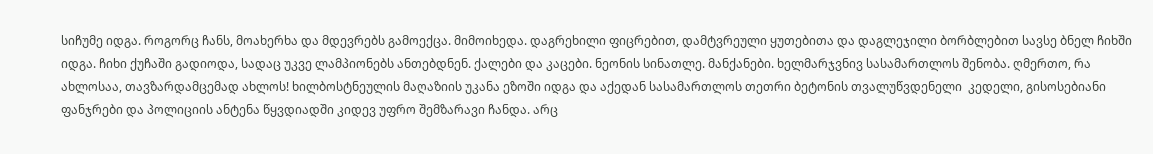სიჩუმე იდგა. როგორც ჩანს, მოახერხა და მდევრებს გამოექცა. მიმოიხედა. დაგრეხილი ფიცრებით, დამტვრეული ყუთებითა და დაგლეჯილი ბორბლებით სავსე ბნელ ჩიხში იდგა. ჩიხი ქუჩაში გადიოდა, სადაც უკვე ლამპიონებს ანთებდნენ. ქალები და კაცები. ნეონის სინათლე. მანქანები. ხელმარჯვნივ სასამართლოს შენობა. ღმერთო, რა ახლოსაა, თავზარდამცემად ახლოს! ხილბოსტნეულის მაღაზიის უკანა ეზოში იდგა და აქედან სასამართლოს თეთრი ბეტონის თვალუწვდენელი  კედელი, გისოსებიანი ფანჯრები და პოლიციის ანტენა წყვდიადში კიდევ უფრო შემზარავი ჩანდა. არც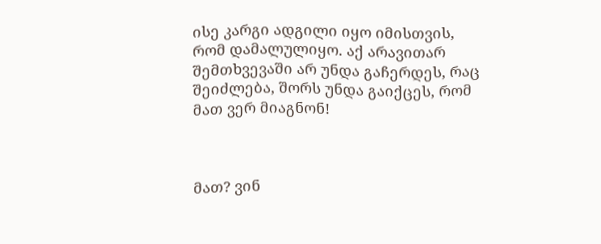ისე კარგი ადგილი იყო იმისთვის, რომ დამალულიყო. აქ არავითარ შემთხვევაში არ უნდა გაჩერდეს, რაც შეიძლება, შორს უნდა გაიქცეს, რომ მათ ვერ მიაგნონ!



მათ? ვინ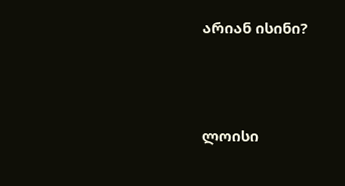არიან ისინი?



ლოისი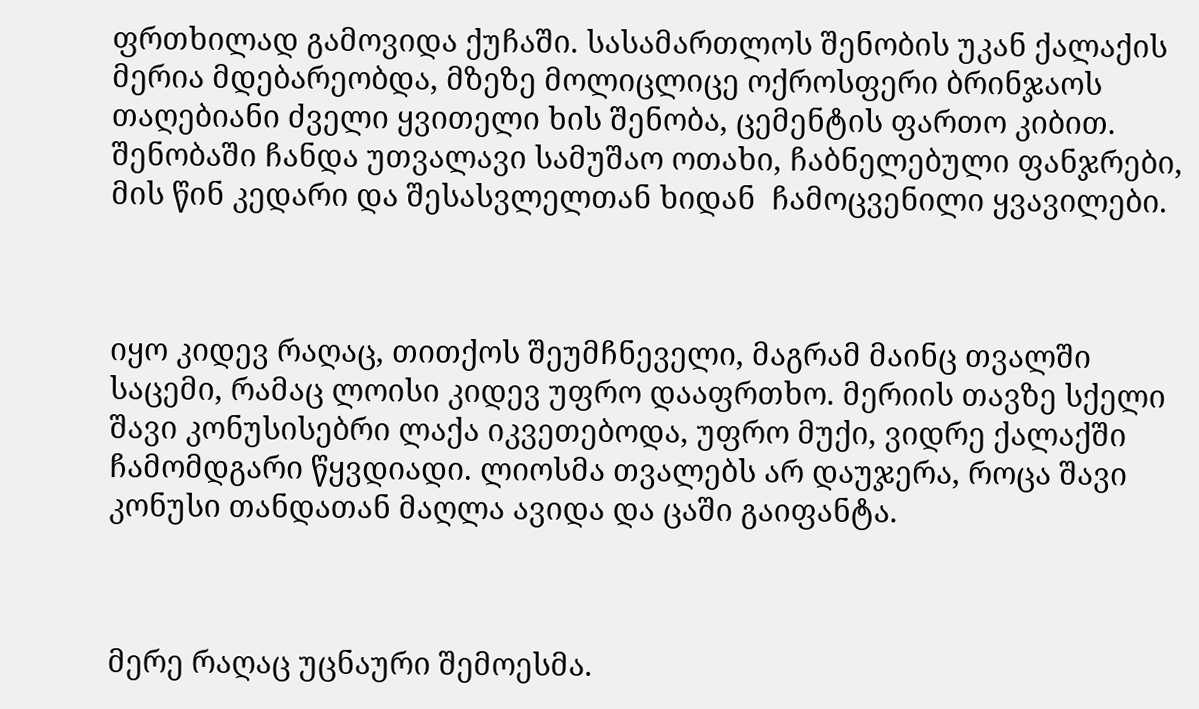ფრთხილად გამოვიდა ქუჩაში. სასამართლოს შენობის უკან ქალაქის მერია მდებარეობდა, მზეზე მოლიცლიცე ოქროსფერი ბრინჯაოს თაღებიანი ძველი ყვითელი ხის შენობა, ცემენტის ფართო კიბით. შენობაში ჩანდა უთვალავი სამუშაო ოთახი, ჩაბნელებული ფანჯრები, მის წინ კედარი და შესასვლელთან ხიდან  ჩამოცვენილი ყვავილები.



იყო კიდევ რაღაც, თითქოს შეუმჩნეველი, მაგრამ მაინც თვალში საცემი, რამაც ლოისი კიდევ უფრო დააფრთხო. მერიის თავზე სქელი შავი კონუსისებრი ლაქა იკვეთებოდა, უფრო მუქი, ვიდრე ქალაქში ჩამომდგარი წყვდიადი. ლიოსმა თვალებს არ დაუჯერა, როცა შავი კონუსი თანდათან მაღლა ავიდა და ცაში გაიფანტა.



მერე რაღაც უცნაური შემოესმა.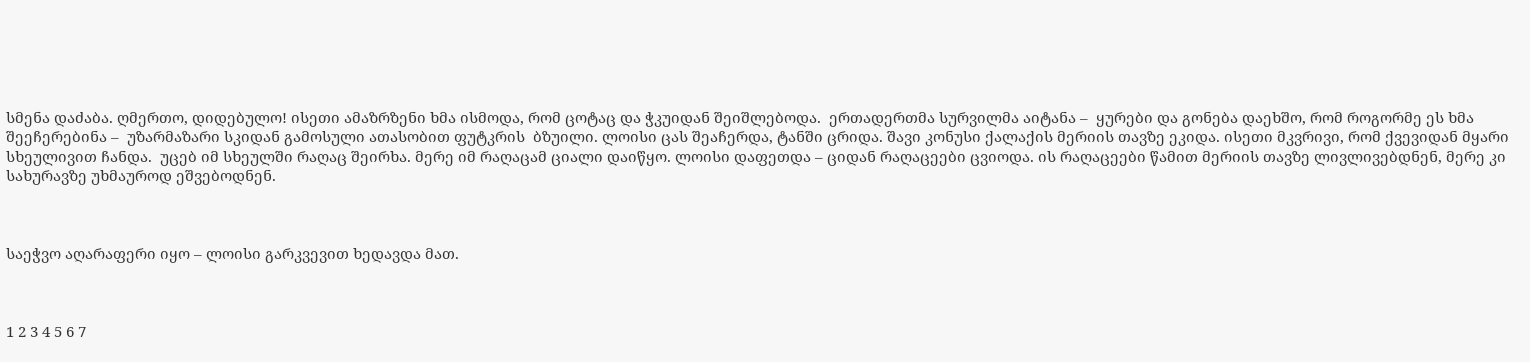სმენა დაძაბა. ღმერთო, დიდებულო! ისეთი ამაზრზენი ხმა ისმოდა, რომ ცოტაც და ჭკუიდან შეიშლებოდა.  ერთადერთმა სურვილმა აიტანა –  ყურები და გონება დაეხშო, რომ როგორმე ეს ხმა შეეჩერებინა –  უზარმაზარი სკიდან გამოსული ათასობით ფუტკრის  ბზუილი. ლოისი ცას შეაჩერდა, ტანში ცრიდა. შავი კონუსი ქალაქის მერიის თავზე ეკიდა. ისეთი მკვრივი, რომ ქვევიდან მყარი სხეულივით ჩანდა.  უცებ იმ სხეულში რაღაც შეირხა. მერე იმ რაღაცამ ციალი დაიწყო. ლოისი დაფეთდა – ციდან რაღაცეები ცვიოდა. ის რაღაცეები წამით მერიის თავზე ლივლივებდნენ, მერე კი სახურავზე უხმაუროდ ეშვებოდნენ.



საეჭვო აღარაფერი იყო – ლოისი გარკვევით ხედავდა მათ.



1 2 3 4 5 6 7